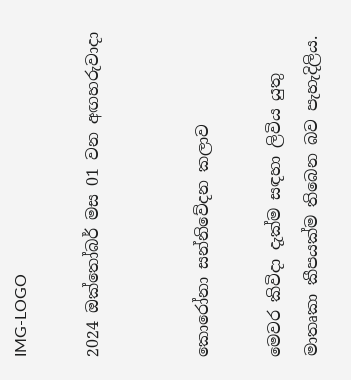IMG-LOGO

2024 ඔක්තෝබර් මස 01 වන අඟහරුවාදා


කොරෝනා සන්නිවේදන කලාව

මෙවර කිවිදා දැක්ම සඳහා ලිවිය යුතු මාතෘකා කීපයක්ම තිබෙන බව පැහැදිලිය.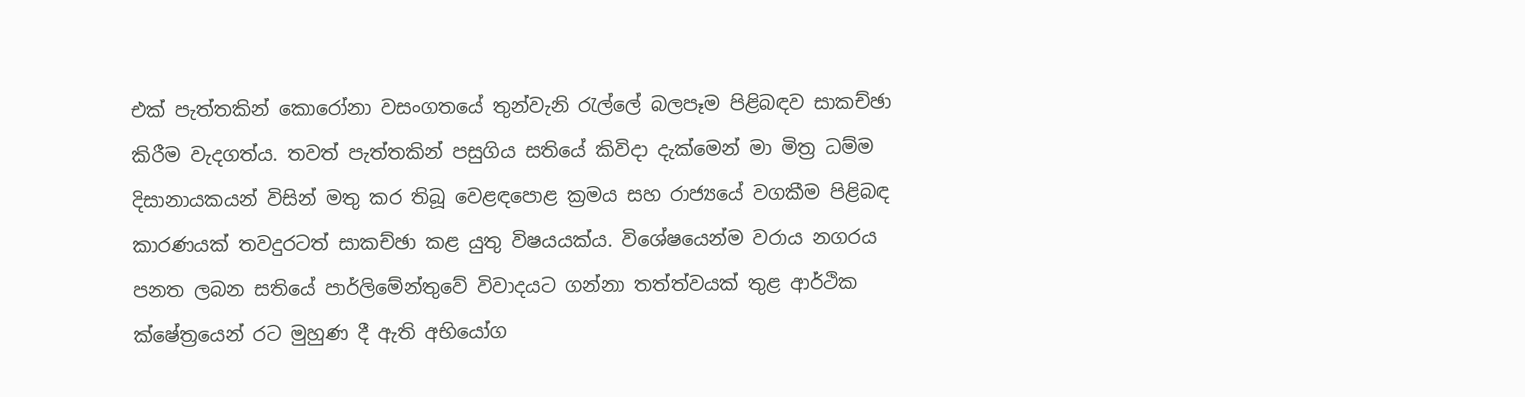එක් පැත්තකින් කොරෝනා වසංගතයේ තුන්වැනි රැල්ලේ බලපෑම පිළිබඳව සාකච්ඡා කිරීම වැදගත්ය. තවත් පැත්තකින් පසුගිය සතියේ කිවිදා දැක්මෙන් මා මිත්‍ර ධම්ම දිසානායකයන් විසින් මතු කර තිබූ වෙළඳපොළ ක්‍රමය සහ රාජ්‍යයේ වගකීම පිළිබඳ කාරණයක් තවදුරටත් සාකච්ඡා කළ යුතු විෂයයක්ය. විශේෂයෙන්ම වරාය නගරය පනත ලබන සතියේ පාර්ලිමේන්තුවේ විවාදයට ගන්නා තත්ත්වයක් තුළ ආර්ථික ක්ෂේත්‍රයෙන් රට මුහුණ දී ඇති අභියෝග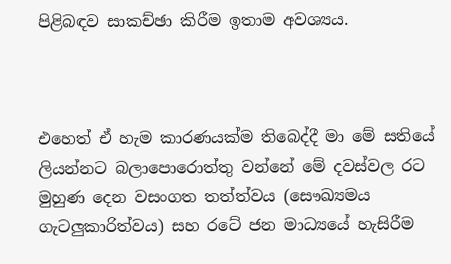පිළිබඳව සාකච්ඡා කිරීම ඉතාම අවශ්‍යය.



එහෙත් ඒ හැම කාරණයක්ම තිබෙද්දී මා මේ සතියේ ලියන්නට බලාපොරොත්තු වන්නේ මේ දවස්වල රට මුහුණ දෙන වසංගත තත්ත්වය (සෞඛ්‍යමය ගැටලුකාරිත්වය) සහ රටේ ජන මාධ්‍යයේ හැසිරීම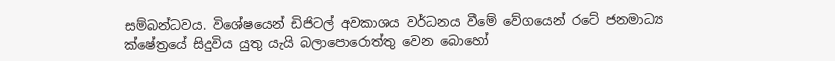සම්බන්ධවය. විශේෂයෙන් ඩිජිටල් අවකාශය වර්ධනය වීමේ වේගයෙන් රටේ ජනමාධ්‍ය ක්ෂේත්‍රයේ සිදුවිය යුතු යැයි බලාපොරොත්තු වෙන බොහෝ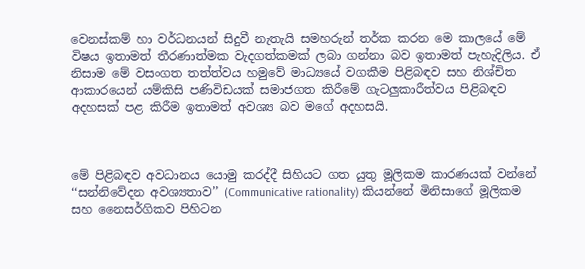වෙනස්කම් හා වර්ධනයන් සිදුවී නැතැයි සමහරුන් තර්ක කරන මෙ කාලයේ මේ විෂය ඉතාමත් තීරණාත්මක වැදගත්කමක් ලබා ගන්නා බව ඉතාමත් පැහැදිලිය. ඒ නිසාම මේ වසංගත තත්ත්වය හමුවේ මාධ්‍යයේ වගකීම පිළිබඳව සහ නිශ්චිත ආකාරයෙන් යම්කිසි පණිවිඩයක් සමාජගත කිරීමේ ගැටලුකාරීත්වය පිළිබඳව අදහසක් පළ කිරීම ඉතාමත් අවශ්‍ය බව මගේ අදහසයි.



මේ පිළිබඳව අවධානය යොමු කරද්දී සිහියට ගත යුතු මූලිකම කාරණයක් වන්නේ ‘‘සන්නිවේදන අවශ්‍යතාව’’ (Communicative rationality) කියන්නේ මිනිසාගේ මූලිකම සහ නෛසර්ගිකව පිහිටන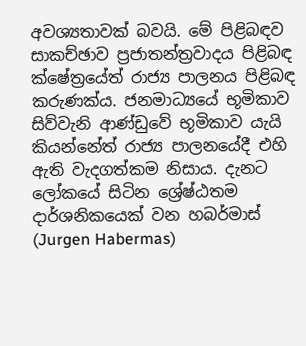අවශ්‍යතාවක් බවයි. මේ පිළිබඳව සාකච්ඡාව ප්‍රජාතන්ත්‍රවාදය පිළිබඳ ක්ෂේත්‍රයේත් රාජ්‍ය පාලනය පිළිබඳ කරුණක්ය. ජනමාධ්‍යයේ භූමිකාව සිව්වැනි ආණ්ඩුවේ භූමිකාව යැයි කියන්නේත් රාජ්‍ය පාලනයේදී එහි ඇති වැදගත්කම නිසාය. දැනට ලෝකයේ සිටින ශ්‍රේෂ්ඨතම දාර්ශනිකයෙක් වන හබර්මාස් (Jurgen Habermas)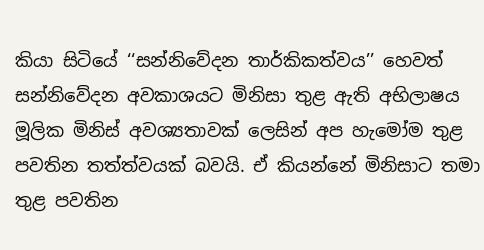කියා සිටියේ ‘‘සන්නිවේදන තාර්කිකත්වය’’ හෙවත් සන්නිවේදන අවකාශයට මිනිසා තුළ ඇති අභිලාෂය මූලික මිනිස් අවශ්‍යතාවක් ලෙසින් අප හැමෝම තුළ පවතින තත්ත්වයක් බවයි. ඒ කියන්නේ මිනිසාට තමා තුළ පවතින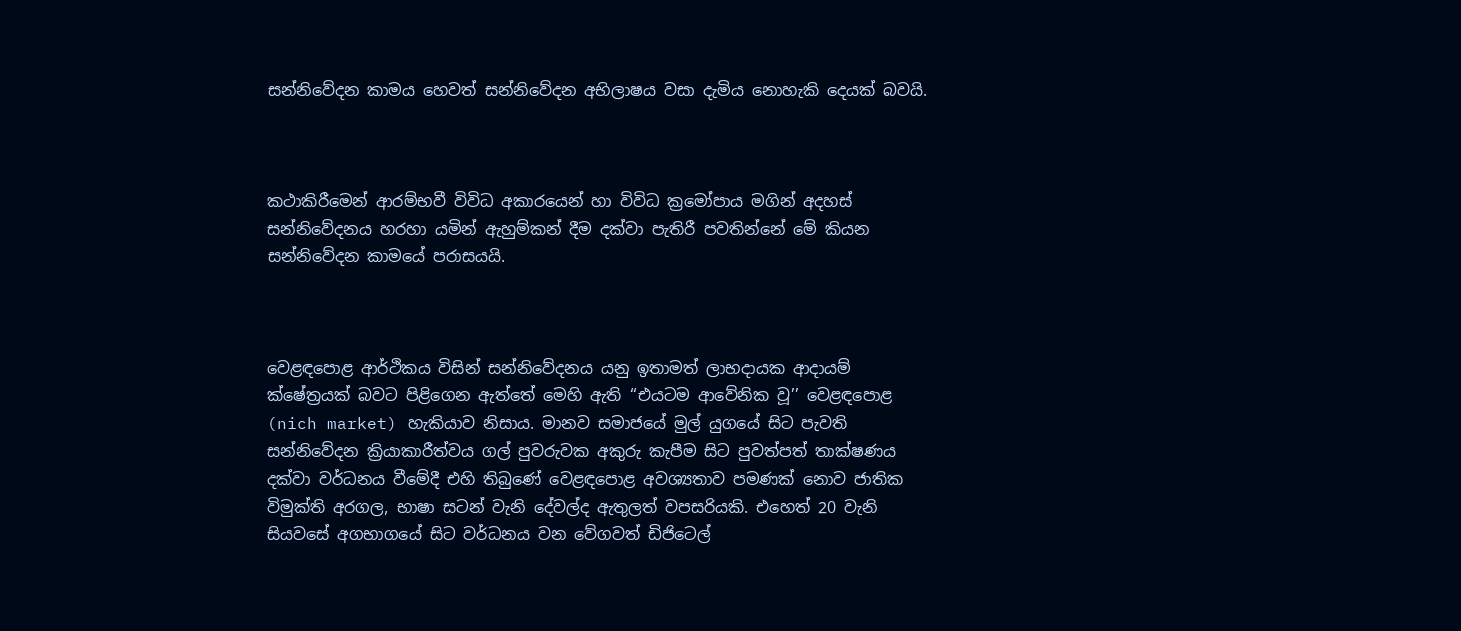සන්නිවේදන කාමය හෙවත් සන්නිවේදන අභිලාෂය වසා දැමිය නොහැකි දෙයක් බවයි.



කථාකිරීමෙන් ආරම්භවී විවිධ අකාරයෙන් හා විවිධ ක්‍රමෝපාය මගින් අදහස් සන්නිවේදනය හරහා යමින් ඇහුම්කන් දීම දක්වා පැතිරී පවතින්නේ මේ කියන සන්නිවේදන කාමයේ පරාසයයි.



වෙළඳපොළ ආර්ථිකය විසින් සන්නිවේදනය යනු ඉතාමත් ලාභදායක ආදායම් ක්ෂේත්‍රයක් බවට පිළිගෙන ඇත්තේ මෙහි ඇති ‘‘එයටම ආවේනික වූ’’ වෙළඳපොළ (nich market) හැකියාව නිසාය. මානව සමාජයේ මුල් යුගයේ සිට පැවති සන්නිවේදන ක්‍රියාකාරීත්වය ගල් පුවරුවක අකුරු කැපීම සිට පුවත්පත් තාක්ෂණය දක්වා වර්ධනය වීමේදී එහි තිබුණේ වෙළඳපොළ අවශ්‍යතාව පමණක් නොව ජාතික විමුක්ති අරගල, භාෂා සටන් වැනි දේවල්ද ඇතුලත් වපසරියකි. එහෙත් 20 වැනි සියවසේ අගභාගයේ සිට වර්ධනය වන වේගවත් ඩිජිටෙල්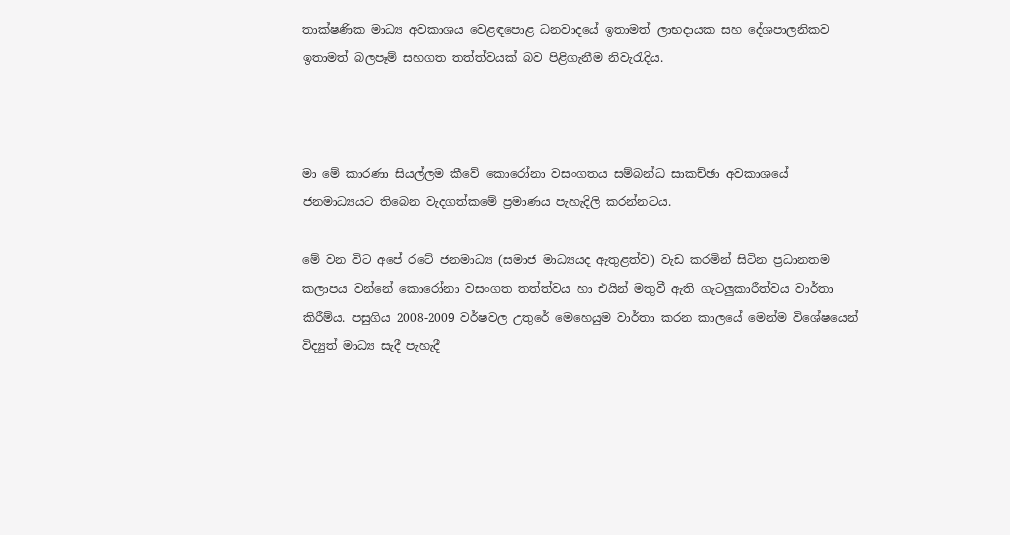තාක්ෂණික මාධ්‍ය අවකාශය වෙළඳපොළ ධනවාදයේ ඉතාමත් ලාභදායක සහ දේශපාලනිකව ඉතාමත් බලපෑම් සහගත තත්ත්වයක් බව පිළිගැනීම නිවැරැදිය.



මා මේ කාරණා සියල්ලම කීවේ කොරෝනා වසංගතය සම්බන්ධ සාකච්ඡා අවකාශයේ ජනමාධ්‍යයට තිබෙන වැදගත්කමේ ප්‍රමාණය පැහැදිලි කරන්නටය.

මේ වන විට අපේ රටේ ජනමාධ්‍ය (සමාජ මාධ්‍යයද ඇතුළත්ව) වැඩ කරමින් සිටින ප්‍රධානතම කලාපය වන්නේ කොරෝනා වසංගත තත්ත්වය හා එයින් මතුවී ඇති ගැටලුකාරීත්වය වාර්තා කිරීම්ය. පසුගිය 2008-2009 වර්ෂවල උතුරේ මෙහෙයුම වාර්තා කරන කාලයේ මෙන්ම විශේෂයෙන් විද්‍යුත් මාධ්‍ය සැදී පැහැදී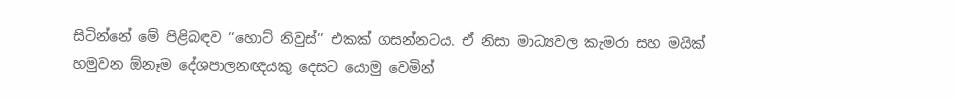සිටින්නේ මේ පිළිබඳව ‘‘හොට් නිවුස්’’ එකක් ගසන්නටය. ඒ නිසා මාධ්‍යවල කැමරා සහ මයික් හමුවන ඕනෑම දේශපාලනඥයකු දෙසට යොමු වෙමින්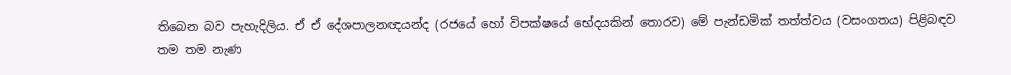තිබෙන බව පැහැදිලිය. ඒ ඒ දේශපාලනඥයන්ද (රජයේ හෝ විපක්ෂයේ භේදයකින් තොරව) මේ පැන්ඩමික් තත්ත්වය (වසංගතය) පිළිබඳව තම තම නැණ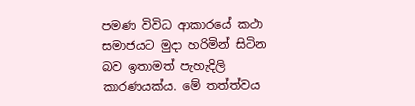පමණ විවිධ ආකාරයේ කථා සමාජයට මුදා හරිමින් සිටින බව ඉතාමත් පැහැදිලි කාරණයක්ය. මේ තත්ත්වය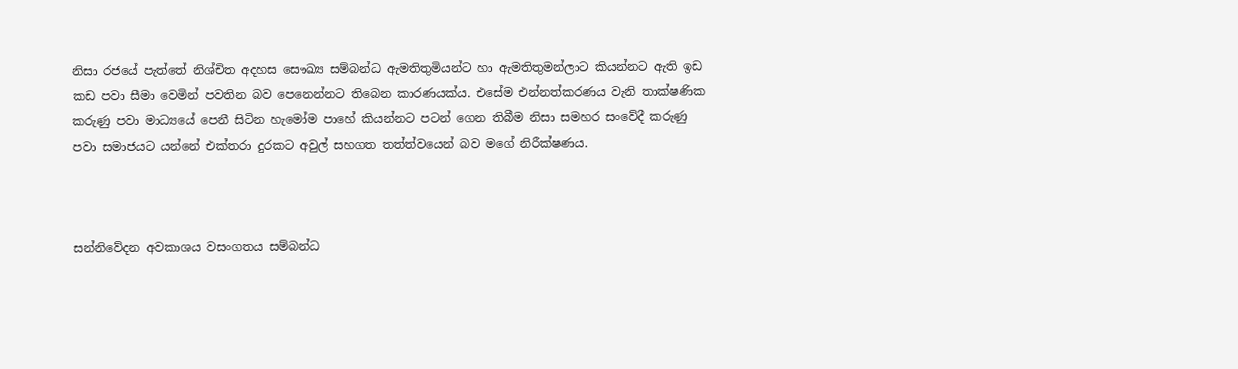නිසා රජයේ පැත්තේ නිශ්චිත අදහස සෞඛ්‍ය සම්බන්ධ ඇමතිතුමියන්ට හා ඇමතිතුමන්ලාට කියන්නට ඇති ඉඩ කඩ පවා සීමා වෙමින් පවතින බව පෙනෙන්නට තිබෙන කාරණයක්ය. එසේම එන්නත්කරණය වැනි තාක්ෂණික කරුණු පවා මාධ්‍යයේ පෙනී සිටින හැමෝම පාහේ කියන්නට පටන් ගෙන තිබීම නිසා සමහර සංවේදී කරුණු පවා සමාජයට යන්නේ එක්තරා දුරකට අවුල් සහගත තත්ත්වයෙන් බව මගේ නිරීක්ෂණය.



සන්නිවේදන අවකාශය වසංගතය සම්බන්ධ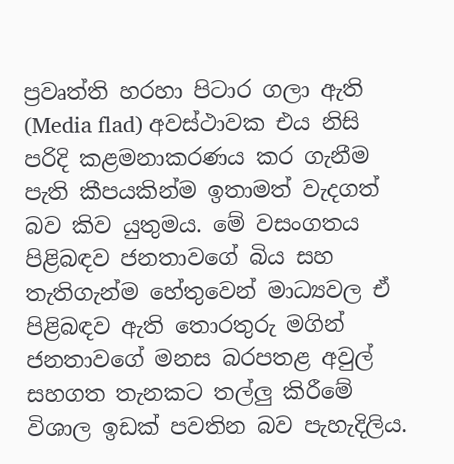ප්‍රවෘත්ති හරහා පිටාර ගලා ඇති (Media flad) අවස්ථාවක එය නිසි පරිදි කළමනාකරණය කර ගැනීම පැති කීපයකින්ම ඉතාමත් වැදගත් බව කිව යුතුමය. මේ වසංගතය පිළිබඳව ජනතාවගේ බිය සහ තැතිගැන්ම හේතුවෙන් මාධ්‍යවල ඒ පිළිබඳව ඇති තොරතුරු මගින් ජනතාවගේ මනස බරපතළ අවුල් සහගත තැනකට තල්ලු කිරීමේ විශාල ඉඩක් පවතින බව පැහැදිලිය.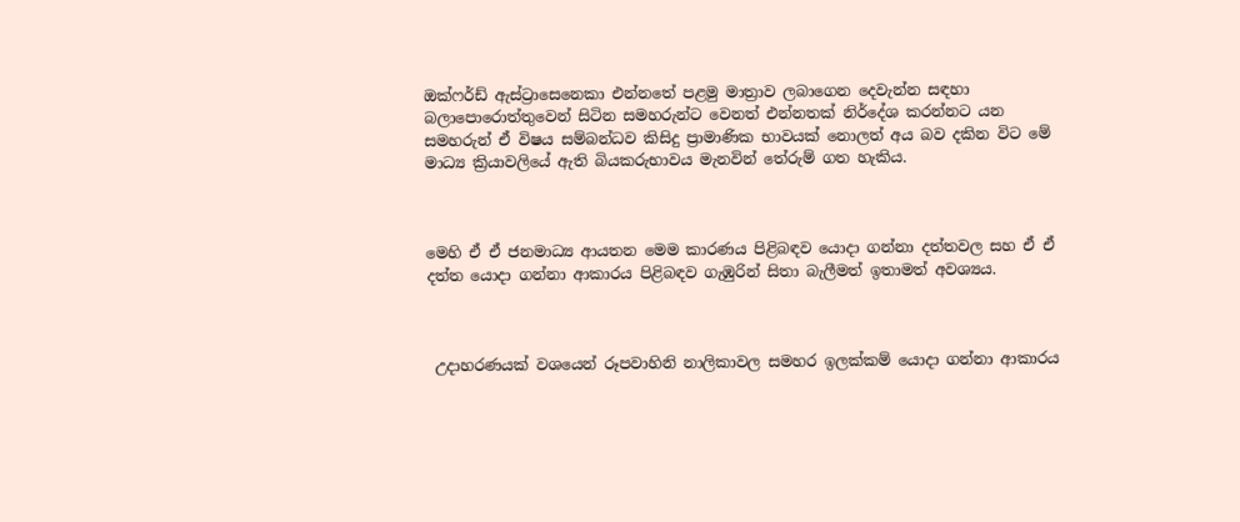ඔක්ෆර්ඩ් ඇස්ට්‍රාසෙනෙකා එන්නතේ පළමු මාත්‍රාව ලබාගෙන දෙවැන්න සඳහා බලාපොරොත්තුවෙන් සිටින සමහරුන්ට වෙනත් එන්නතක් නිර්දේශ කරන්නට යන සමහරුන් ඒ විෂය සම්බන්ධව කිසිදු ප්‍රාමාණික භාවයක් නොලත් අය බව දකින විට මේ මාධ්‍ය ක්‍රියාවලියේ ඇති බියකරුභාවය මැනවින් තේරුම් ගත හැකිය.



මෙහි ඒ ඒ ජනමාධ්‍ය ආයතන මෙම කාරණය පිළිබඳව යොදා ගන්නා දත්තවල සහ ඒ ඒ දත්ත යොදා ගන්නා ආකාරය පිළිබඳව ගැඹුරින් සිතා බැලීමත් ඉතාමත් අවශ්‍යය.



 උදාහරණයක් වශයෙන් රූපවාහිනි නාලිකාවල සමහර ඉලක්කම් යොදා ගන්නා ආකාරය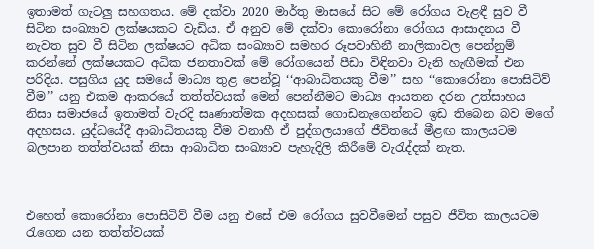ඉතාමත් ගැටලු සහගතය. මේ දක්වා 2020 මාර්තු මාසයේ සිට මේ රෝගය වැළඳී සුව වී සිටින සංඛ්‍යාව ලක්ෂයකට වැඩිය. ඒ අනුව මේ දක්වා කොරෝනා රෝගය ආසාදනය වී නැවත සුව වී සිටින ලක්ෂයට අධික සංඛ්‍යාව සමහර රූපවාහිනී නාලිකාවල පෙන්නුම් කරන්නේ ලක්ෂයකට අධික ජනතාවක් මේ රෝගයෙන් පීඩා විඳිනවා වැනි හැඟීමක් එන පරිදිය. පසුගිය යුද සමයේ මාධ්‍ය තුළ පෙන්වූ ‘‘ආබාධිතයකු වීම’’ සහ ‘‘කොරෝනා පොසිටිව් වීම’’ යනු එකම ආකරයේ තත්ත්වයක් මෙන් පෙන්නීමට මාධ්‍ය ආයතන දරන උත්සාහය නිසා සමාජයේ ඉතාමත් වැරදි සෘණාත්මක අදහසක් ගොඩනැගෙන්නට ඉඩ තිබෙන බව මගේ අදහසය. යුද්ධයේදී ආබාධිතයකු වීම වනාහී ඒ පුද්ගලයාගේ ජීවිතයේ මීළඟ කාලයටම බලපාන තත්ත්වයක් නිසා ආබාධිත සංඛ්‍යාව පැහැදිලි කිරීමේ වැරැද්දක් නැත.



එහෙත් කොරෝනා පොසිටිව් වීම යනු එසේ එම රෝගය සුවවීමෙන් පසුව ජීවිත කාලයටම රැගෙන යන තත්ත්වයක්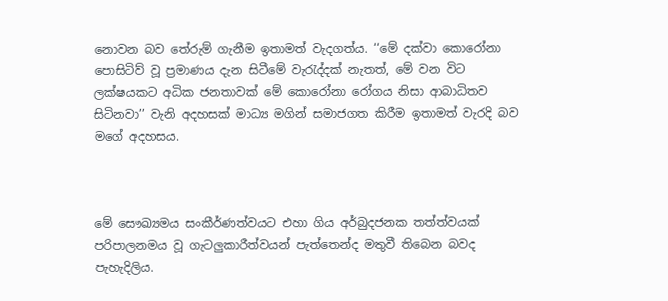නොවන බව තේරුම් ගැනීම ඉතාමත් වැදගත්ය. ‘‘මේ දක්වා කොරෝනා පොසිටිව් වූ ප්‍රමාණය දැන සිටීමේ වැරැද්දක් නැතත්, මේ වන විට ලක්ෂයකට අධික ජනතාවක් මේ කොරෝනා රෝගය නිසා ආබාධිතව සිටිනවා’’ වැනි අදහසක් මාධ්‍ය මගින් සමාජගත කිරීම ඉතාමත් වැරදි බව මගේ අදහසය.



මේ සෞඛ්‍යමය සංකීර්ණත්වයට එහා ගිය අර්බුදජනක තත්ත්වයක් පරිපාලනමය වූ ගැටලුකාරීත්වයන් පැත්තෙන්ද මතුවී තිබෙන බවද පැහැදිලිය.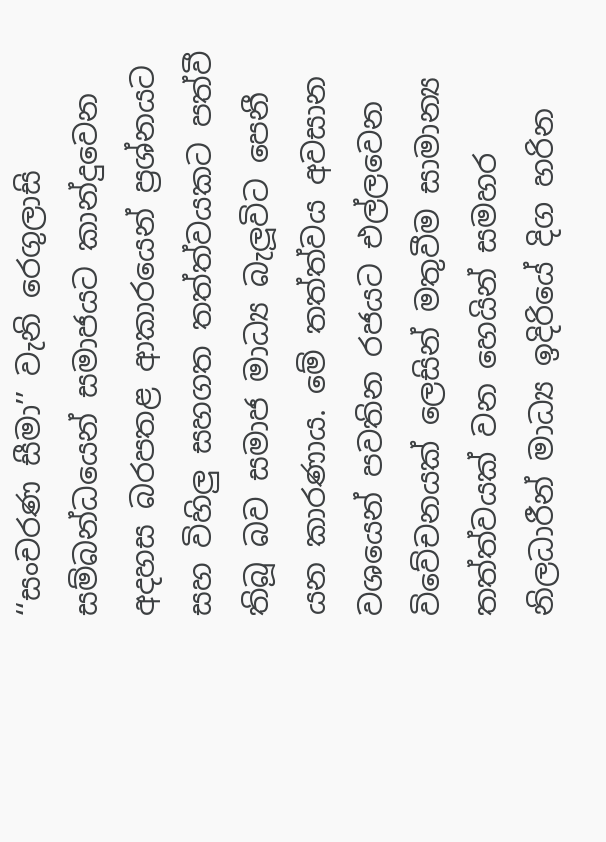‘‘සංචරණ සීමා’’ වැනි රෙගුලාසි සම්බන්ධයෙන් සමාජයට කාන්දුවෙන අදහස බරපතළ ආකාරයෙන් ප්‍රශ්නයට සහ විහිලු සහගත තත්ත්වයකට පත්වී තිබූ බව සමාජ මාධ්‍ය බැලූවිට පෙනී යන කාරණාය. මේ තත්ත්වය අවසාන වශයෙන් පවතින රජයට එල්ලවෙන විවේචනයක් ලෙසින් මතුවීම සාමාන්‍ය තත්ත්වයක් වන හෙයින් සමහර නිලධාරීන් මාධ්‍ය ඉදිරියේ දිග හරින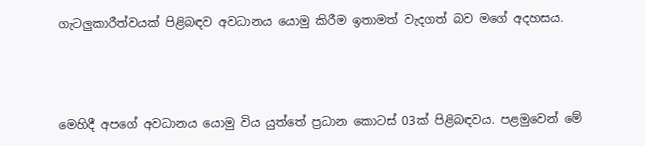ගැටලුකාරීත්වයක් පිළිබඳව අවධානය යොමු කිරීම ඉතාමත් වැදගත් බව මගේ අදහසය.



මෙහිදී අපගේ අවධානය යොමු විය යුත්තේ ප්‍රධාන කොටස් 03ක් පිළිබඳවය. පළමුවෙන් මේ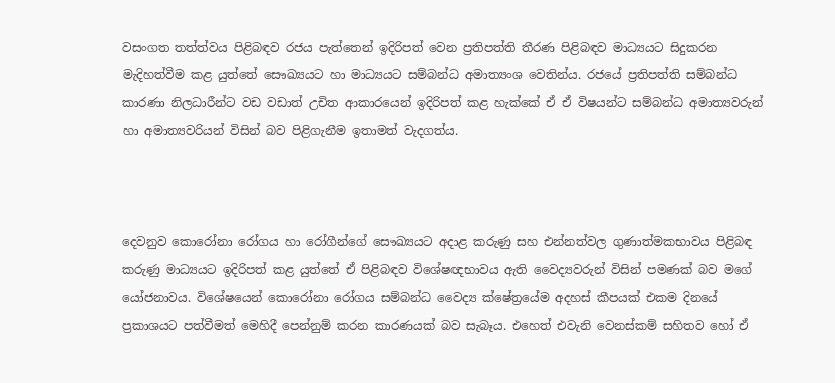වසංගත තත්ත්වය පිළිබඳව රජය පැත්තෙන් ඉදිරිපත් වෙන ප්‍රතිපත්ති තීරණ පිළිබඳව මාධ්‍යයට සිදුකරන මැදිහත්වීම කළ යුත්තේ සෞඛ්‍යයට හා මාධ්‍යයට සම්බන්ධ අමාත්‍යංශ වෙතින්ය. රජයේ ප්‍රතිපත්ති සම්බන්ධ කාරණා නිලධාරීන්ට වඩ වඩාත් උචිත ආකාරයෙන් ඉදිරිපත් කළ හැක්කේ ඒ ඒ විෂයන්ට සම්බන්ධ අමාත්‍යවරුන් හා අමාත්‍යවරියන් විසින් බව පිළිගැනීම ඉතාමත් වැදගත්ය.



දෙවනුව කොරෝනා රෝගය හා රෝගීන්ගේ සෞඛ්‍යයට අදාළ කරුණු සහ එන්නත්වල ගුණාත්මකභාවය පිළිබඳ කරුණු මාධ්‍යයට ඉදිරිපත් කළ යුත්තේ ඒ පිළිබඳව විශේෂඥභාවය ඇති වෛද්‍යවරුන් විසින් පමණක් බව මගේ යෝජනාවය. විශේෂයෙන් කොරෝනා රෝගය සම්බන්ධ වෛද්‍ය ක්ෂේත්‍රයේම අදහස් කීපයක් එකම දිනයේ ප්‍රකාශයට පත්වීමත් මෙහිදී පෙන්නුම් කරන කාරණයක් බව සැබෑය. එහෙත් එවැනි වෙනස්කම් සහිතව හෝ ඒ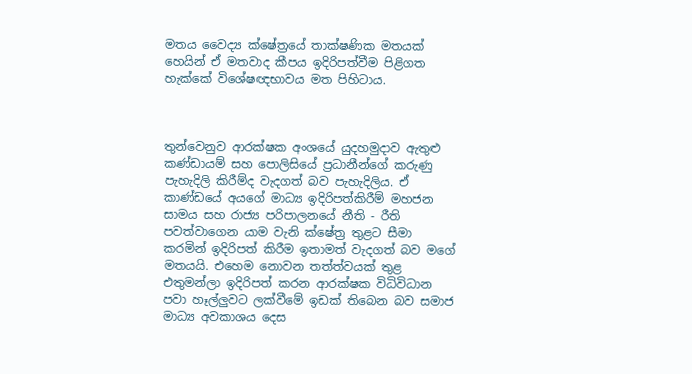මතය වෛද්‍ය ක්ෂේත්‍රයේ තාක්ෂණික මතයක් හෙයින් ඒ මතවාද කීපය ඉදිරිපත්වීම පිළිගත හැක්කේ විශේෂඥභාවය මත පිහිටාය.



තුන්වෙනුව ආරක්ෂක අංශයේ යුදහමුදාව ඇතුළු කණ්ඩායම් සහ පොලිසියේ ප්‍රධානීන්ගේ කරුණු පැහැදිලි කිරීම්ද වැදගත් බව පැහැදිලිය. ඒ කාණ්ඩයේ අයගේ මාධ්‍ය ඉදිරිපත්කිරීම් මහජන සාමය සහ රාජ්‍ය පරිපාලනයේ නීති - රීති පවත්වාගෙන යාම වැනි ක්ෂේත්‍ර තුළට සීමා කරමින් ඉදිරිපත් කිරීම ඉතාමත් වැදගත් බව මගේ මතයයි. එහෙම නොවන තත්ත්වයක් තුළ එතුමන්ලා ඉදිරිපත් කරන ආරක්ෂක විධිවිධාන පවා හෑල්ලුවට ලක්වීමේ ඉඩක් තිබෙන බව සමාජ මාධ්‍ය අවකාශය දෙස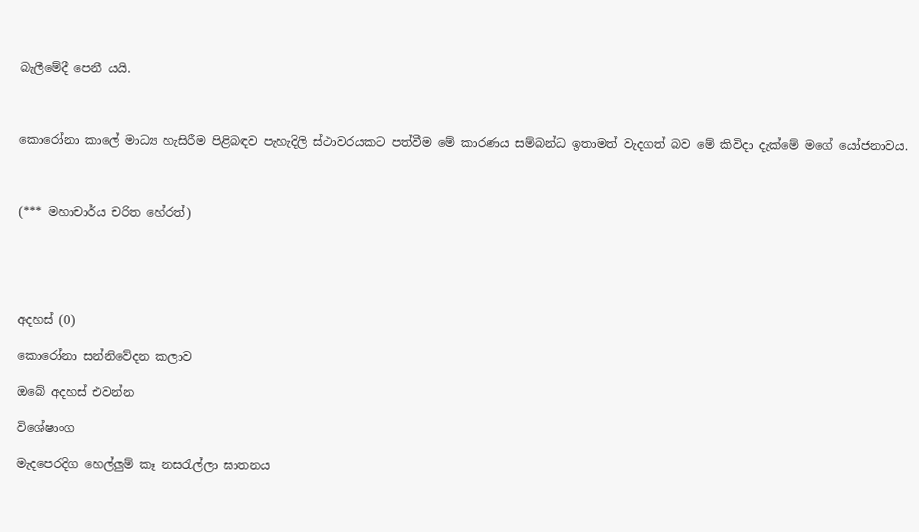බැලීමේදී පෙනී යයි.



කොරෝනා කාලේ මාධ්‍ය හැසිරීම පිළිබඳව පැහැදිලි ස්ථාවරයකට පත්වීම මේ කාරණය සම්බන්ධ ඉතාමත් වැදගත් බව මේ කිවිදා දැක්මේ මගේ යෝජනාවය.



(*** මහාචාර්ය චරිත හේරත්)





අදහස් (0)

කොරෝනා සන්නිවේදන කලාව

ඔබේ අදහස් එවන්න

විශේෂාංග

මැදපෙරදිග හෙල්ලුම් කෑ නසරැල්ලා ඝාතනය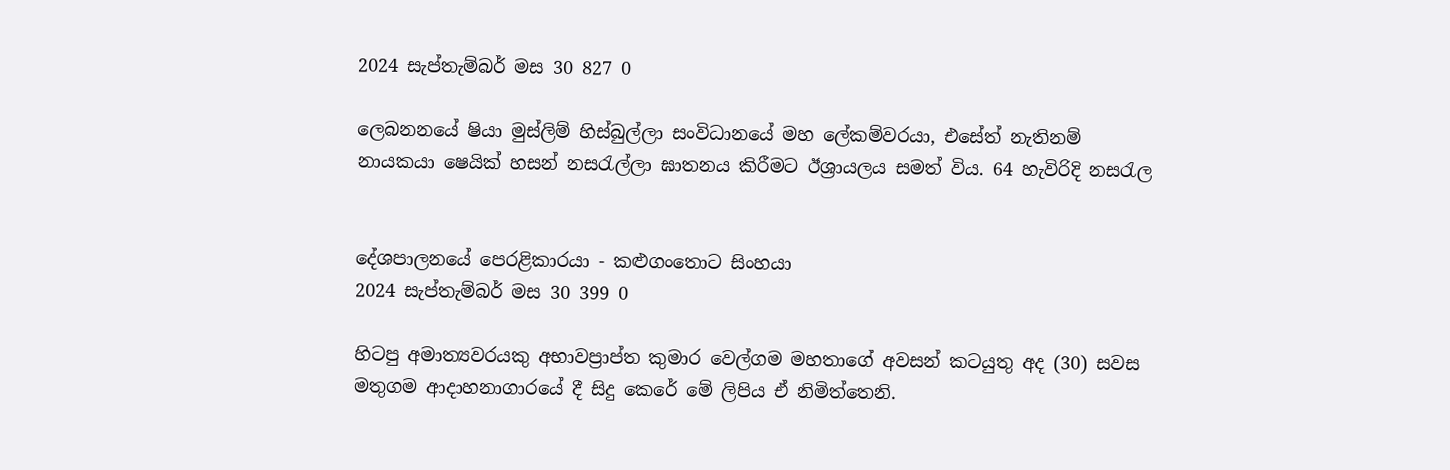2024 සැප්තැම්බර් මස 30 827 0

ලෙබනනයේ ෂියා මුස්ලිම් හිස්බුල්ලා සංවිධානයේ මහ ලේකම්වරයා, එසේත් නැතිනම් නායකයා ෂෙයික් හසන් නසරැල්ලා ඝාතනය කිරීමට ඊශ්‍රායලය සමත් විය. 64 හැවිරිදි නසරැල


දේශපාලනයේ පෙරළිකාරයා - කළුගංතොට සිංහයා
2024 සැප්තැම්බර් මස 30 399 0

හිටපු අමාත්‍යවරයකු අභාවප්‍රාප්ත කුමාර වෙල්ගම මහතාගේ අවසන් කටයුතු අද (30) සවස මතුගම ආදාහනාගාරයේ දී සිදු කෙරේ මේ ලිපිය ඒ නිමිත්තෙනි.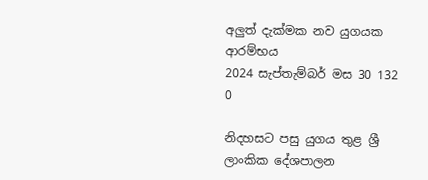අලුත් දැක්මක නව යුගයක ආරම්භය
2024 සැප්තැම්බර් මස 30 132 0

නිදහසට පසු යුගය තුළ ශ්‍රී ලාංකික දේශපාලන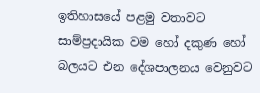ඉතිහාසයේ පළමු වතාවට සාම්ප්‍රදායික වම හෝ දකුණ හෝ බලයට එන දේශපාලනය වෙනුවට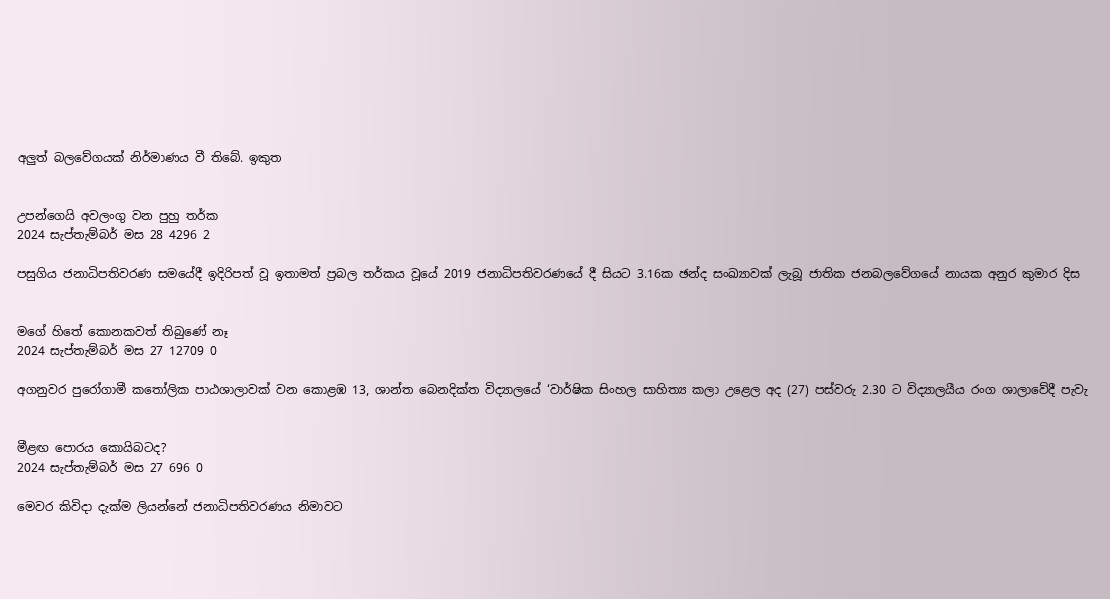අලුත් බලවේගයක් නිර්මාණය වී තිබේ. ඉකුත


උපන්ගෙයි අවලංගු වන පුහු තර්ක
2024 සැප්තැම්බර් මස 28 4296 2

පසුගිය ජනාධිපතිවරණ සමයේදී ඉදිරිපත් වූ ඉතාමත් ප්‍රබල තර්කය වූයේ 2019 ජනාධිපතිවරණයේ දී සියට 3.16ක ඡන්ද සංඛ්‍යාවක් ලැබූ ජාතික ජනබලවේගයේ නායක අනුර කුමාර දිස


මගේ හිතේ කොනකවත් තිබුණේ නෑ
2024 සැප්තැම්බර් මස 27 12709 0

අගනුවර පුරෝගාමී කතෝලික පාඨශාලාවක් වන කොළඹ 13, ශාන්ත බෙනදික්ත විද්‍යාලයේ ‘වාර්ෂික සිංහල සාහිත්‍ය කලා උළෙල අද (27) පස්වරු 2.30 ට විද්‍යාලයීය රංග ශාලාවේදී පැවැ


මීළඟ පොරය කොයිබටද?
2024 සැප්තැම්බර් මස 27 696 0

මෙවර කිවිදා දැක්ම ලියන්නේ ජනාධිපතිවරණය නිමාවට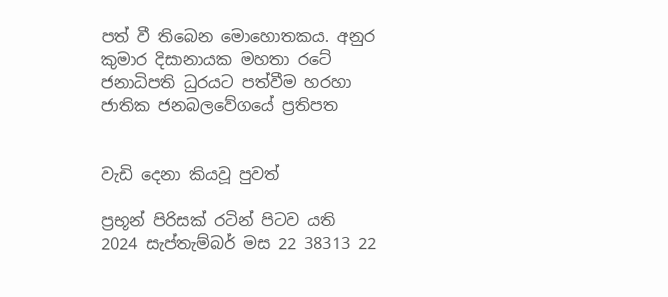පත් වී තිබෙන මොහොතකය. අනුර කුමාර දිසානායක මහතා රටේ ජනාධිපති ධුරයට පත්වීම හරහා ජාතික ජනබලවේගයේ ප්‍රතිපත


වැඩි දෙනා කියවූ පුවත්

ප්‍රභූන් පිරිසක් රටින් පිටව යති
2024 සැප්තැම්බර් මස 22 38313 22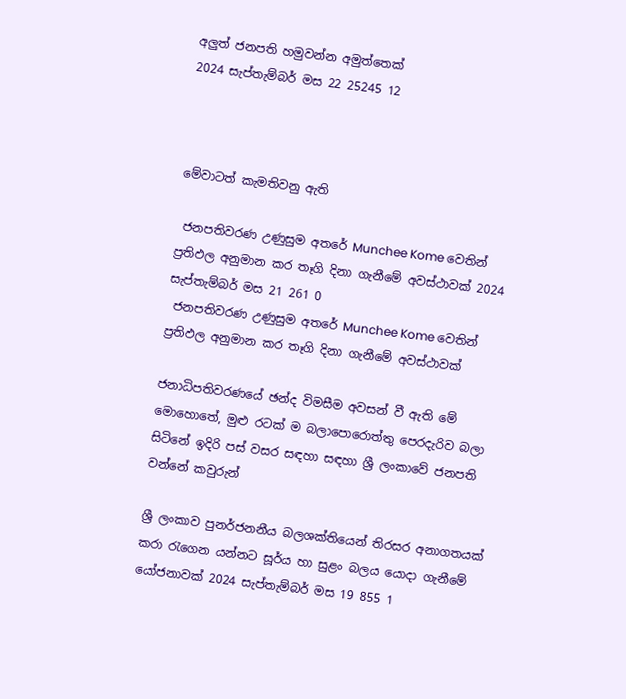අලුත් ජනපති හමුවන්න අමුත්තෙක්
2024 සැප්තැම්බර් මස 22 25245 12



මේවාටත් කැමතිවනු ඇති

 ජනපතිවරණ උණුසුම අතරේ Munchee Kome වෙතින් ප්‍රතිඵල අනුමාන කර තෑගි දිනා ගැනීමේ අවස්ථාවක් 2024 සැප්තැම්බර් මස 21 261 0
 ජනපතිවරණ උණුසුම අතරේ Munchee Kome වෙතින් ප්‍රතිඵල අනුමාන කර තෑගි දිනා ගැනීමේ අවස්ථාවක්

ජනාධිපතිවරණයේ ඡන්ද විමසීම අවසන් වී ඇති මේ මොහොතේ, මුළු රටක් ම බලාපොරොත්තු පෙරදැරිව බලා සිටිනේ ඉදිරි පස් වසර සඳහා සඳහා ශ්‍රී ලංකාවේ ජනපති වන්නේ කවුරුන්

ශ්‍රී ලංකාව පුනර්ජනනීය බලශක්තියෙන් තිරසර අනාගතයක් කරා රැගෙන යන්නට සූර්ය හා සුළං බලය යොදා ගැනීමේ යෝජනාවක් 2024 සැප්තැම්බර් මස 19 855 1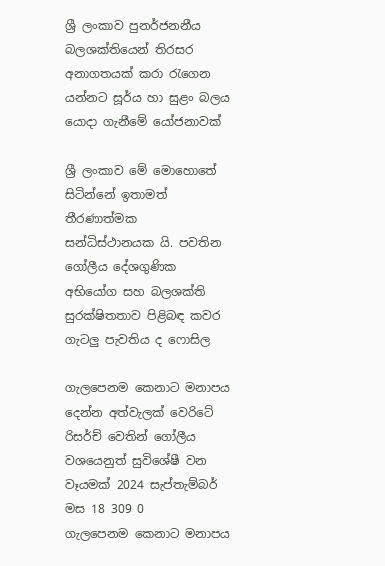ශ්‍රී ලංකාව පුනර්ජනනීය බලශක්තියෙන් තිරසර අනාගතයක් කරා රැගෙන යන්නට සූර්ය හා සුළං බලය යොදා ගැනීමේ යෝජනාවක්

ශ්‍රී ලංකාව මේ මොහොතේ සිටින්නේ ඉතාමත් තීරණාත්මක සන්ධිස්ථානයක යි. පවතින ගෝලීය දේශගුණික අභියෝග සහ බලශක්ති සුරක්ෂිතතාව පිළිබඳ කවර ගැටලු පැවතිය ද ෆොසිල

ගැලපෙනම කෙනාට මනාපය දෙන්න අත්වැලක් වෙරිටේ රිසර්ච් වෙතින් ගෝලීය වශයෙනුත් සුවිශේෂී වන වෑයමක් 2024 සැප්තැම්බර් මස 18 309 0
ගැලපෙනම කෙනාට මනාපය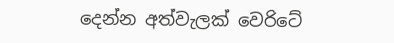දෙන්න අත්වැලක් වෙරිටේ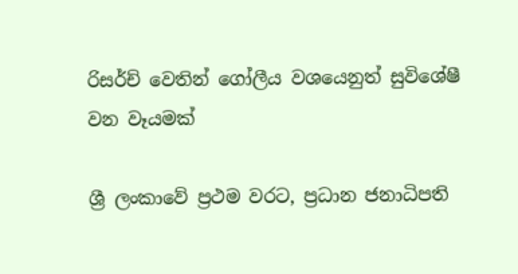රිසර්ච් වෙතින් ගෝලීය වශයෙනුත් සුවිශේෂී වන වෑයමක්

ශ්‍රී ලංකාවේ ප්‍රථම වරට, ප්‍රධාන ජනාධිපති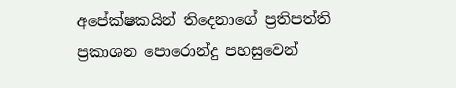අපේක්ෂකයින් තිදෙනාගේ ප්‍රතිපත්ති ප්‍රකාශන පොරොන්දු පහසුවෙන්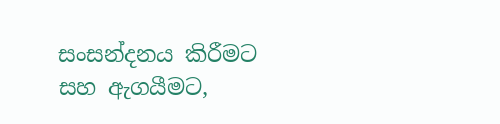සංසන්දනය කිරීමට සහ ඇගයීමට,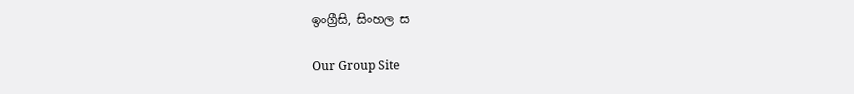ඉංග්‍රීසි, සිංහල ස

Our Group Site